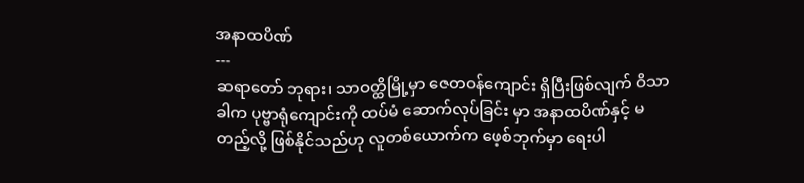အနာထပိဏ်
---
ဆရာတော် ဘုရား၊ သာဝတ္ထိမြို့မှာ ဇေတဝန်ကျောင်း ရှိပြီးဖြစ်လျက် ဝိသာခါက ပုဗ္ဗာရုံကျောင်းကို ထပ်မံ ဆောက်လုပ်ခြင်း မှာ အနာထပိဏ်နှင့် မတည့်လို့ ဖြစ်နိုင်သည်ဟု လူတစ်ယောက်က ဖေ့စ်ဘုက်မှာ ရေးပါ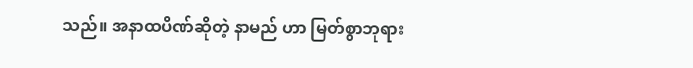သည်။ အနာထပိဏ်ဆိုတဲ့ နာမည် ဟာ မြတ်စွာဘုရား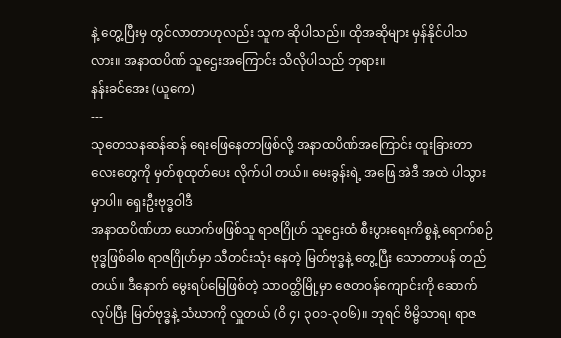နဲ့ တွေ့ပြီးမှ တွင်လာတာဟုလည်း သူက ဆိုပါသည်။ ထိုအဆိုများ မှန်နိုင်ပါသလား။ အနာထပိဏ် သူဌေးအကြောင်း သိလိုပါသည် ဘုရား။
နန်းခင်အေး (ယူကေ)
---
သုတေသနဆန်ဆန် ရေးဖြေနေတာဖြစ်လို့ အနာထပိဏ်အကြောင်း ထူးခြားတာလေးတွေကို မှတ်စုထုတ်ပေး လိုက်ပါ တယ်။ မေးခွန်းရဲ့ အဖြေ အဲဒီ အထဲ ပါသွားမှာပါ။ ရှေးဦးဗုဒ္ဓဝါဒီ
အနာထပိဏ်ဟာ ယောက်ဖဖြစ်သူ ရာဇဂြိုဟ် သူဌေးထံ စီးပွားရေးကိစ္စနဲ့ ရောက်စဉ် ဗုဒ္ဓဖြစ်ခါစ ရာဇဂြိုဟ်မှာ သီတင်းသုံး နေတဲ့ မြတ်ဗုဒ္ဓနဲ့ တွေ့ပြီး သောတာပန် တည်တယ်။ ဒီနောက် မွေးရပ်မြေဖြစ်တဲ့ သာဝတ္ထိမြို့မှာ ဇေတဝန်ကျောင်းကို ဆောက်လုပ်ပြီး မြတ်ဗုဒ္ဓနဲ့ သံဃာကို လှူတယ် (ဝိ ၄၊ ၃ဝ၁-၃ဝ၆)။ ဘုရင် ဗိမ္ဗိသာရ၊ ရာဇ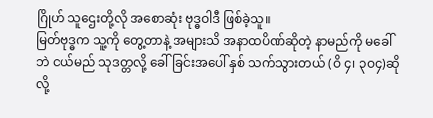ဂြိုဟ် သူဌေးတို့လို အစောဆုံး ဗုဒ္ဓဝါဒီ ဖြစ်ခဲ့သူ။
မြတ်ဗုဒ္ဓက သူ့ကို တွေ့တာနဲ့ အများသိ အနာထပိဏ်ဆိုတဲ့ နာမည်ကို မခေါ်ဘဲ ငယ်မည် သုဒတ္တလို့ ခေါ်ခြင်းအပေါ် နှစ် သက်သွားတယ် (ဝိ ၄၊ ၃ဝ၄)ဆိုလို့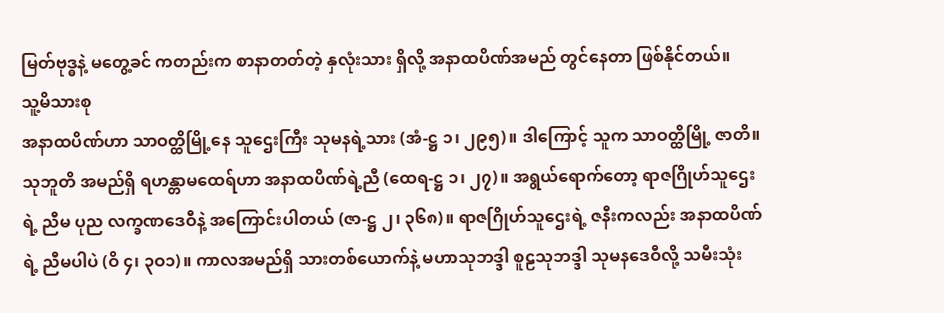မြတ်ဗုဒ္ဓနဲ့ မတွေ့ခင် ကတည်းက စာနာတတ်တဲ့ နှလုံးသား ရှိလို့ အနာထပိဏ်အမည် တွင်နေတာ ဖြစ်နိုင်တယ်။
သူ့မိသားစု
အနာထပိဏ်ဟာ သာဝတ္ထိမြို့နေ သူဌေးကြီး သုမနရဲ့သား (အံ-ဋ္ဌ ၁၊ ၂၉၅)။ ဒါကြောင့် သူက သာဝတ္ထိမြို့ ဇာတိ။ သုဘူတိ အမည်ရှိ ရဟန္တာမထေရ်ဟာ အနာထပိဏ်ရဲ့ညီ (ထေရ-ဋ္ဌ ၁၊ ၂၇)။ အရွယ်ရောက်တော့ ရာဇဂြိုဟ်သူဌေးရဲ့ ညီမ ပုည လက္ခဏဒေဝီနဲ့ အကြောင်းပါတယ် (ဇာ-ဋ္ဌ ၂၊ ၃၆၈)။ ရာဇဂြိုဟ်သူဌေးရဲ့ ဇနီးကလည်း အနာထပိဏ်ရဲ့ ညီမပါပဲ (ဝိ ၄၊ ၃ဝ၁)။ ကာလအမည်ရှိ သားတစ်ယောက်နဲ့ မဟာသုဘဒ္ဒါ စူဠသုဘဒ္ဒါ သုမနဒေဝီလို့ သမီးသုံး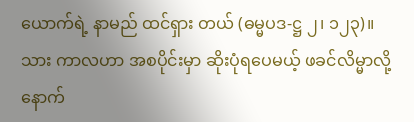ယောက်ရဲ့ နာမည် ထင်ရှား တယ် (ဓမ္မပဒ-ဋ္ဌ ၂၊ ၁၂၃)။
သား ကာလဟာ အစပိုင်းမှာ ဆိုးပုံရပေမယ့် ဖခင်လိမ္မာလို့ နောက်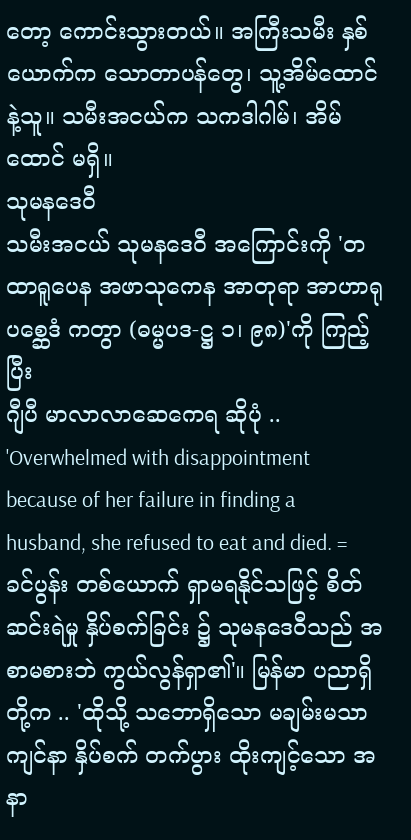တော့ ကောင်းသွားတယ်။ အကြီးသမီး နှစ်ယောက်က သောတာပန်တွေ၊ သူ့အိမ်ထောင်နဲ့သူ။ သမီးအငယ်က သကဒါဂါမ်၊ အိမ်ထောင် မရှိ။
သုမနဒေဝီ
သမီးအငယ် သုမနဒေဝီ အကြောင်းကို 'တထာရူပေန အဖာသုကေန အာတုရာ အာဟာရုပစ္ဆေဒံ ကတွာ (ဓမ္မပဒ-ဋ္ဌ ၁၊ ၉၈)'ကို ကြည့်ပြီး
ဂျီပီ မာလာလာဆေကေရ ဆိုပုံ .. 'Overwhelmed with disappointment because of her failure in finding a husband, she refused to eat and died. = ခင်ပွန်း တစ်ယောက် ရှာမရနိုင်သဖြင့် စိတ်ဆင်းရဲမှု နှိပ်စက်ခြင်း ၌ သုမနဒေဝီသည် အစာမစားဘဲ ကွယ်လွန်ရှာ၏'။ မြန်မာ ပညာရှိတို့က .. 'ထိုသို့ သဘောရှိသော မချမ်းမသာ ကျင်နာ နှိပ်စက် တက်ပွား ထိုးကျင့်သော အနာ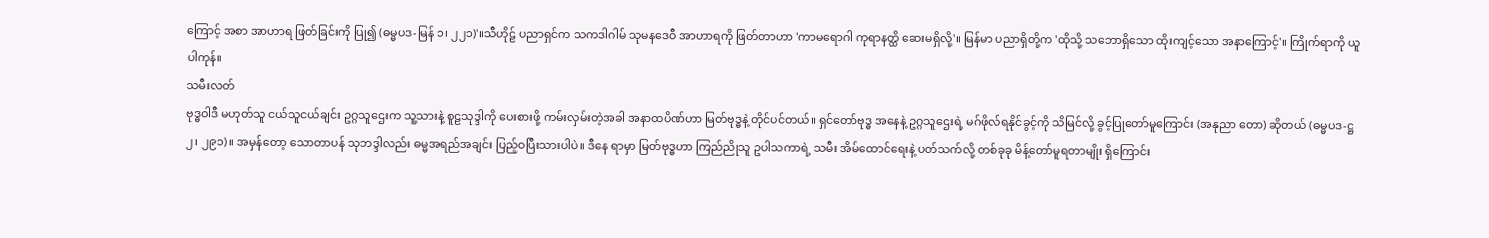ကြောင့် အစာ အာဟာရ ဖြတ်ခြင်းကို ပြု၍ (ဓမ္မပဒ-မြန် ၁၊ ၂၂၁)'။သီဟိုဠ် ပညာရှင်က သကဒါဂါမ် သုမနဒေဝီ အာဟာရကို ဖြတ်တာဟာ 'ကာမရောဂါ ကုရာနတ္ထိ ဆေးမရှိလို့'။ မြန်မာ ပညာရှိတို့က 'ထိုသို့ သဘောရှိသော ထိုးကျင့်သော အနာကြောင့်'။ ကြိုက်ရာကို ယူပါကုန်။
သမီးလတ်
ဗုဒ္ဓဝါဒီ မဟုတ်သူ ငယ်သူငယ်ချင်း ဥဂ္ဂသူဌေးက သူ့သားနဲ့ စူဠသုဒ္ဒါကို ပေးစားဖို့ ကမ်းလှမ်းတဲ့အခါ အနာထပိဏ်ဟာ မြတ်ဗုဒ္ဓနဲ့ တိုင်ပင်တယ်။ ရှင်တော်ဗုဒ္ဓ အနေနဲ့ ဥဂ္ဂသူဌေးရဲ့ မဂ်ဖိုလ်ရနိုင်ခွင့်ကို သိမြင်လို့ ခွင့်ပြုတော်မူကြောင်း (အနုညာ တော) ဆိုတယ် (ဓမ္မပဒ-ဋ္ဌ ၂၊ ၂၉၁)။ အမှန်တော့ သောတာပန် သုဘဒ္ဒါလည်း ဓမ္မအရည်အချင်း ပြည့်ဝပြီးသားပါပဲ။ ဒီနေ ရာမှာ မြတ်ဗုဒ္ဓဟာ ကြည်ညိုသူ ဥပါသကာရဲ့ သမီး အိမ်ထောင်ရေးနဲ့ ပတ်သက်လို့ တစ်ခုခု မိန့်တော်မူရတာမျိုး ရှိကြောင်း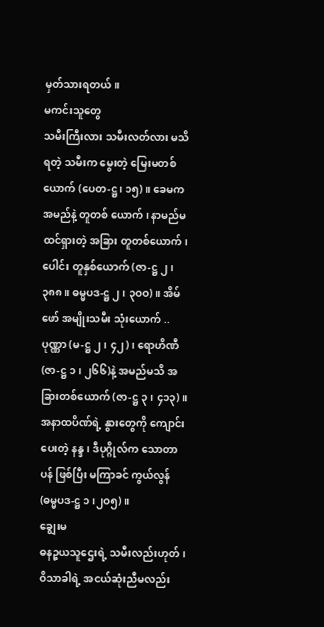မှတ်သားရတယ်။
မကင်းသူတွေ
သမီးကြီးလား သမီးလတ်လား မသိရတဲ့ သမီးက မွေးတဲ့ မြေးမတစ်ယောက် (ပေတ-ဋ္ဌ၊ ၁၅)။ ခေမက အမည်နဲ့ တူတစ် ယောက်၊ နာမည်မထင်ရှားတဲ့ အခြား တူတစ်ယောက်၊ ပေါင်း တူနှစ်ယောက် (ဇာ-ဋ္ဌ ၂၊ ၃၈၈။ ဓမ္မပဒ-ဋ္ဌ ၂၊ ၃ဝဝ)။ အိမ်ဖော် အမျိုးသမီး သုံးယောက် .. ပုဏ္ဏာ (မ-ဋ္ဌ ၂၊ ၄၂)၊ ရောဟိဏီ (ဇာ-ဋ္ဌ ၁၊ ၂၆၆)နဲ့ အမည်မသိ အခြားတစ်ယောက် (ဇာ-ဋ္ဌ ၃၊ ၄၁၃)။ အနာထပိဏ်ရဲ့ နွားတွေကို ကျောင်းပေးတဲ့ နန္ဒ၊ ဒီပုဂ္ဂိုလ်က သောတာပန် ဖြစ်ပြီး မကြာခင် ကွယ်လွန် (ဓမ္မပဒ-ဋ္ဌ ၁၊၂ဝ၅)။
ချွေးမ
ဓနဉ္စယသူဌေးရဲ့ သမီးလည်းဟုတ်၊ ဝိသာခါရဲ့ အငယ်ဆုံးညီမလည်း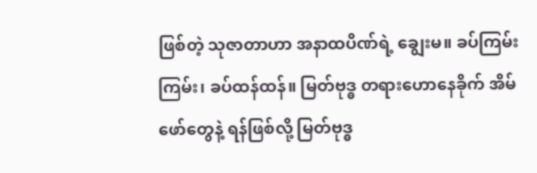ဖြစ်တဲ့ သုဇာတာဟာ အနာထပိဏ်ရဲ့ ချွေးမ။ ခပ်ကြမ်းကြမ်း၊ ခပ်ထန်ထန်။ မြတ်ဗုဒ္ဓ တရားဟောနေခိုက် အိမ်ဖော်တွေနဲ့ ရန်ဖြစ်လို့ မြတ်ဗုဒ္ဓ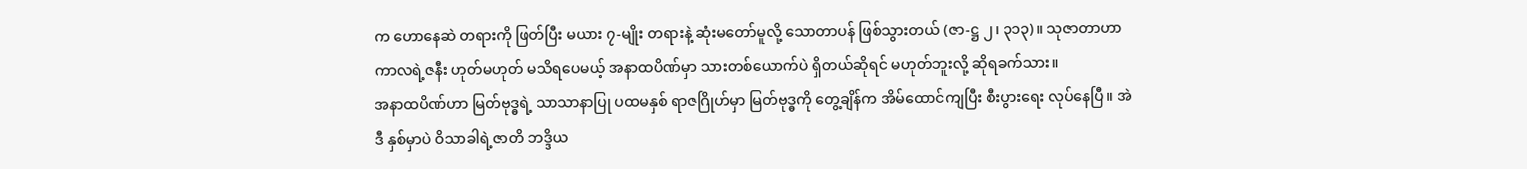က ဟောနေဆဲ တရားကို ဖြတ်ပြီး မယား ၇-မျိုး တရားနဲ့ ဆုံးမတော်မူလို့ သောတာပန် ဖြစ်သွားတယ် (ဇာ-ဋ္ဌ ၂၊ ၃၁၃)။ သုဇာတာဟာ ကာလရဲ့ဇနီး ဟုတ်မဟုတ် မသိရပေမယ့် အနာထပိဏ်မှာ သားတစ်ယောက်ပဲ ရှိတယ်ဆိုရင် မဟုတ်ဘူးလို့ ဆိုရခက်သား။
အနာထပိဏ်ဟာ မြတ်ဗုဒ္ဓရဲ့ သာသာနာပြု ပထမနှစ် ရာဇဂြိုဟ်မှာ မြတ်ဗုဒ္ဓကို တွေ့ချိန်က အိမ်ထောင်ကျပြီး စီးပွားရေး လုပ်နေပြီ။ အဲဒီ နှစ်မှာပဲ ဝိသာခါရဲ့ဇာတိ ဘဒ္ဒိယ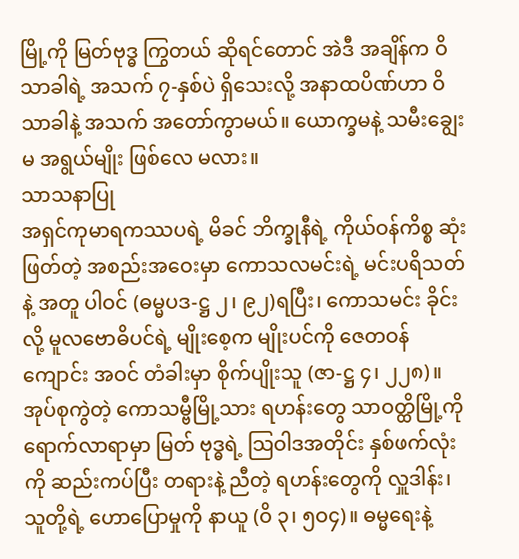မြို့ကို မြတ်ဗုဒ္ဓ ကြွတယ် ဆိုရင်တောင် အဲဒီ အချိန်က ဝိသာခါရဲ့ အသက် ၇-နှစ်ပဲ ရှိသေးလို့ အနာထပိဏ်ဟာ ဝိသာခါနဲ့ အသက် အတော်ကွာမယ်။ ယောက္ခမနဲ့ သမီးချွေးမ အရွယ်မျိုး ဖြစ်လေ မလား။
သာသနာပြု
အရှင်ကုမာရကဿပရဲ့ မိခင် ဘိက္ခုနီရဲ့ ကိုယ်ဝန်ကိစ္စ ဆုံးဖြတ်တဲ့ အစည်းအဝေးမှာ ကောသလမင်းရဲ့ မင်းပရိသတ်နဲ့ အတူ ပါဝင် (ဓမ္မပဒ-ဋ္ဌ ၂၊ ၉၂)ရပြီး၊ ကောသမင်း ခိုင်းလို့ မူလဗောဓိပင်ရဲ့ မျိုးစေ့က မျိုးပင်ကို ဇေတဝန်ကျောင်း အဝင် တံခါးမှာ စိုက်ပျိုးသူ (ဇာ-ဋ္ဌ ၄၊ ၂၂၈)။ အုပ်စုကွဲတဲ့ ကောသမ္ဗီမြို့သား ရဟန်းတွေ သာဝတ္ထိမြို့ကို ရောက်လာရာမှာ မြတ် ဗုဒ္ဓရဲ့ သြဝါဒအတိုင်း နှစ်ဖက်လုံးကို ဆည်းကပ်ပြီး တရားနဲ့ ညီတဲ့ ရဟန်းတွေကို လှူဒါန်း၊ သူတို့ရဲ့ ဟောပြောမှုကို နာယူ (ဝိ ၃၊ ၅ဝ၄)။ ဓမ္မရေးနဲ့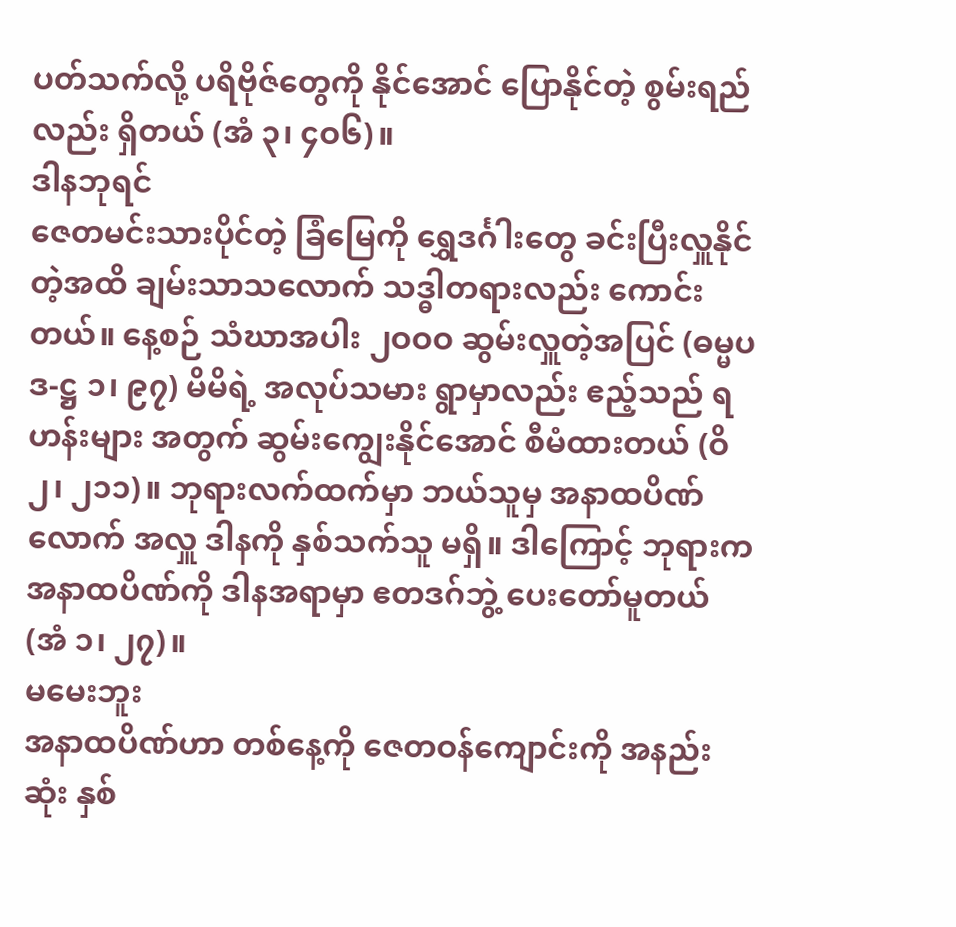ပတ်သက်လို့ ပရိဗိုဇ်တွေကို နိုင်အောင် ပြောနိုင်တဲ့ စွမ်းရည်လည်း ရှိတယ် (အံ ၃၊ ၄ဝ၆)။
ဒါနဘုရင်
ဇေတမင်းသားပိုင်တဲ့ ခြံမြေကို ရွှေဒင်္ဂါးတွေ ခင်းပြီးလှူနိုင်တဲ့အထိ ချမ်းသာသလောက် သဒ္ဓါတရားလည်း ကောင်းတယ်။ နေ့စဉ် သံဃာအပါး ၂ဝဝဝ ဆွမ်းလှူတဲ့အပြင် (ဓမ္မပဒ-ဋ္ဌ ၁၊ ၉၇) မိမိရဲ့ အလုပ်သမား ရွာမှာလည်း ဧည့်သည် ရဟန်းများ အတွက် ဆွမ်းကျွေးနိုင်အောင် စီမံထားတယ် (ဝိ ၂၊ ၂၁၁)။ ဘုရားလက်ထက်မှာ ဘယ်သူမှ အနာထပိဏ်လောက် အလှူ ဒါနကို နှစ်သက်သူ မရှိ။ ဒါကြောင့် ဘုရားက အနာထပိဏ်ကို ဒါနအရာမှာ ဧတဒဂ်ဘွဲ့ ပေးတော်မူတယ် (အံ ၁၊ ၂၇)။
မမေးဘူး
အနာထပိဏ်ဟာ တစ်နေ့ကို ဇေတဝန်ကျောင်းကို အနည်းဆုံး နှစ်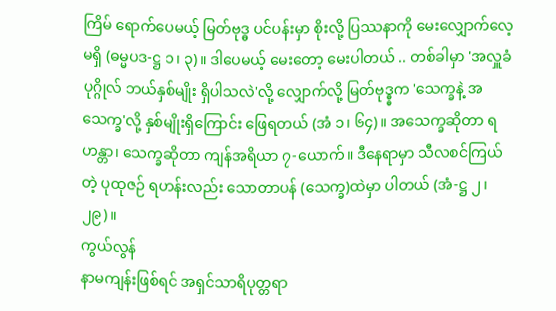ကြိမ် ရောက်ပေမယ့် မြတ်ဗုဒ္ဓ ပင်ပန်းမှာ စိုးလို့ ပြဿနာကို မေးလျှောက်လေ့ မရှိ (ဓမ္မပဒ-ဋ္ဌ ၁၊ ၃)။ ဒါပေမယ့် မေးတော့ မေးပါတယ် .. တစ်ခါမှာ 'အလှူခံပုဂ္ဂိုလ် ဘယ်နှစ်မျိုး ရှိပါသလဲ'လို့ လျှောက်လို့ မြတ်ဗုဒ္ဓ္ဓက 'သေက္ခနဲ့ အသေက္ခ'လို့ နှစ်မျိုးရှိကြောင်း ဖြေရတယ် (အံ ၁၊ ၆၄)။ အသေက္ခဆိုတာ ရဟန္တာ၊ သေက္ခဆိုတာ ကျန်အရိယာ ၇-ယောက်။ ဒီနေရာမှာ သီလစင်ကြယ်တဲ့ ပုထုဇဉ် ရဟန်းလည်း သောတာပန် (သေက္ခ)ထဲမှာ ပါတယ် (အံ-ဋ္ဌ ၂၊ ၂၉)။
ကွယ်လွန်
နာမကျန်းဖြစ်ရင် အရှင်သာရိပုတ္တရာ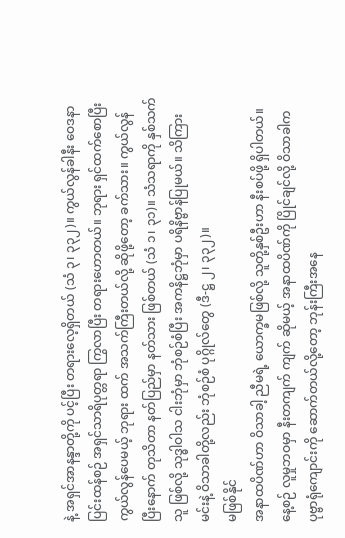နဲ့ အရှင်အာနန္ဒာတို့ကို ပင့်ပြီး တရားလေ့ရှိတယ် (သံ ၃၊ ၃၃၂)။ ကွယ်လွန်ခါနီး ဝေဒနာပြင်းထန်စဉ် အရှင်သာရိပုတ္တရာ ကြွလာပြီး တရားဟောတယ်။ ဘုရား ရှင်ထက်စောပြီး ကွယ်လွန်ပေမယ့် ဘုရား ထက် အသက်ကြီးတယ်လို့ ဆိုဖို့တော့ ခက်သား။ ကွယ်လွန်ပြီးနောက် တုသိတာ နတ်ပြည်မှာ နတ်သား ဖြစ်တယ် (သံ ၁၊ ၃၁)။ သံသရာကို နှစ်သက်သူ ဖြစ်လို့ သုဒ္ဓါဝါသ ငါးဘုံမှာ ဘုံစဉ်စံပြီး အကနိဋ္ဌဘုံမှာ ပရိနိဗ္ဗာန်ပြုမယ်။ သိကြားမင်းနဲ့ ဝိသာခါတို့လည်း ဘုံစဉ်စံ ပုဂ္ဂိုလ်တွေ (ဒီ-ဋ္ဌ ၂၊ ၃၃၂)။
မဖြစ်နိုင်
အနာထပိဏ်ဟာ ဝိသာခါ့ ညီမရဲ့ ယောက္ခမဖြစ်လို့ သူတို့နှစ်ဦးဟာ နီးစပ်ဖို့ ရှိပါတယ်။ နေ့စဉ် လူမှုဘဝမှာ နီးတကျက် ကျက် ဆိုမယ့် အနာထပိဏ်ကို ပြိုင်ချင်လို့ ဝိသာခါက ပုဗ္ဗာရုံကျောင်းကို ဆောက်တယ်လို့တော့ ဘုန်းကြီးအနေ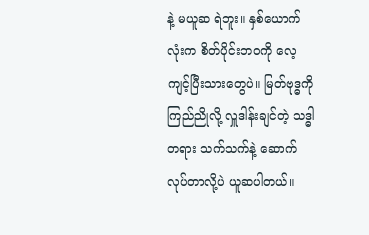နဲ့ မယူဆ ရဲဘူး။ နှစ်ယောက်လုံးက စိတ်ပိုင်းဘဝကို လေ့ကျင့်ပြီးသားတွေပဲ။ မြတ်ဗုဒ္ဓကို ကြည်ညိုလို့ လှူဒါန်းချင်တဲ့ သဒ္ဓါတရား သက်သက်နဲ့ ဆောက်လုပ်တာလို့ပဲ ယူဆပါတယ်။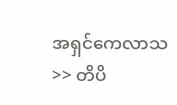အရှင်ကေလာသ >> တိပိ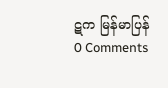ဋက မြန်မာပြန်
0 Comments